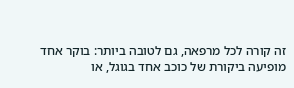זה קורה לכל מרפאה, גם לטובה ביותר: בוקר אחד מופיעה ביקורת של כוכב אחד בגוגל, או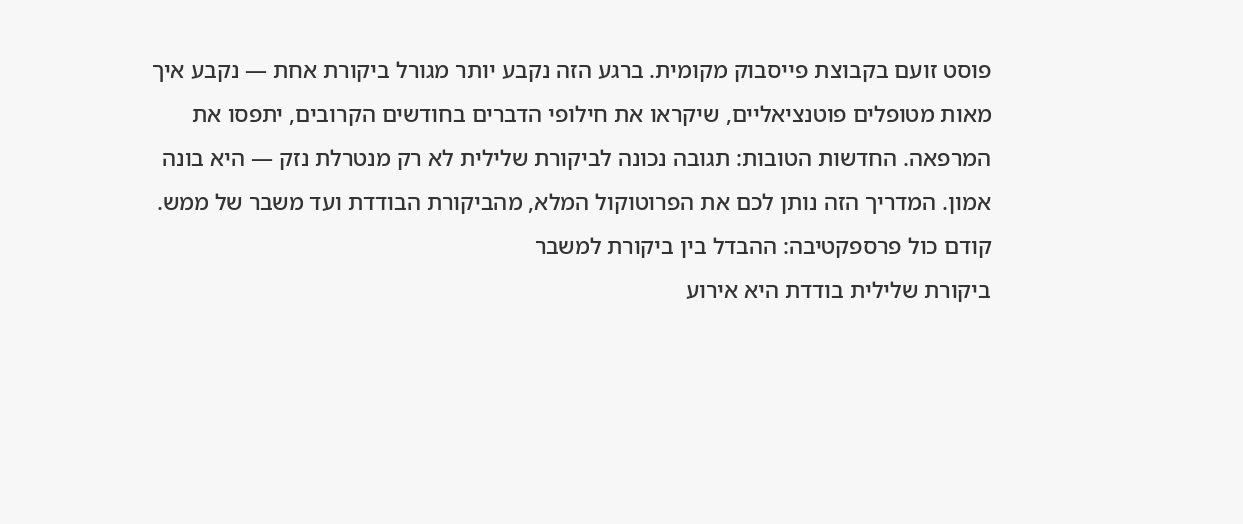פוסט זועם בקבוצת פייסבוק מקומית. ברגע הזה נקבע יותר מגורל ביקורת אחת — נקבע איך מאות מטופלים פוטנציאליים, שיקראו את חילופי הדברים בחודשים הקרובים, יתפסו את המרפאה. החדשות הטובות: תגובה נכונה לביקורת שלילית לא רק מנטרלת נזק — היא בונה אמון. המדריך הזה נותן לכם את הפרוטוקול המלא, מהביקורת הבודדת ועד משבר של ממש.
קודם כול פרספקטיבה: ההבדל בין ביקורת למשבר
ביקורת שלילית בודדת היא אירוע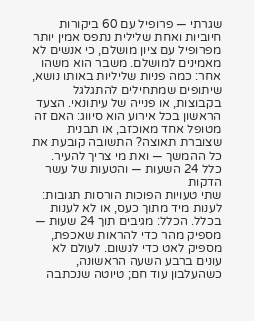שגרתי — פרופיל עם 60 ביקורות חיוביות ואחת שלילית נתפס אמין יותר מפרופיל עם ציון מושלם, כי אנשים לא מאמינים למושלם. משבר הוא משהו אחר: כמה פניות שליליות באותו נושא, שיתופים שמתחילים להתגלגל בקבוצות, או פנייה של עיתונאי. הצעד הראשון בכל אירוע הוא סיווג: האם זה מטופל אחד מאוכזב, או תבנית שצוברת תאוצה? התשובה קובעת את כל ההמשך — ואת מי צריך להעיר.
כלל 24 השעות — והטעות של עשר הדקות
שתי טעויות הפוכות הורסות תגובות: לענות מיד מתוך כעס, או לא לענות בכלל. הכלל: מגיבים תוך 24 שעות — מספיק מהר כדי להראות שאכפת, מספיק לאט כדי לנשום. לעולם לא עונים ברבע השעה הראשונה, כשהעלבון עוד חם; טיוטה שנכתבה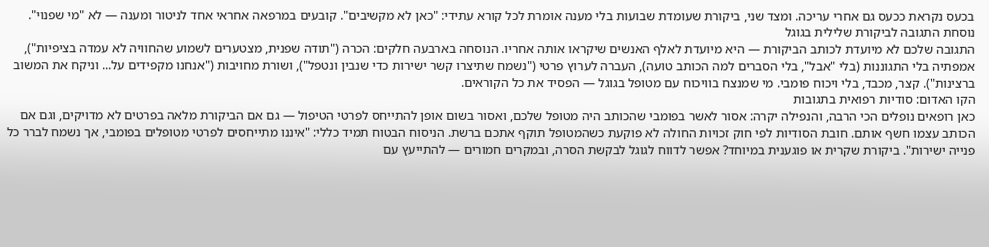בכעס נקראת ככעס גם אחרי עריכה. ומצד שני, ביקורת שעומדת שבועות בלי מענה אומרת לכל קורא עתידי: "כאן לא מקשיבים". קובעים במרפאה אחראי אחד לניטור ומענה — לא "מי שפנוי".
נוסחת התגובה לביקורת שלילית בגוגל
התגובה שלכם לא מיועדת לכותב הביקורת — היא מיועדת לאלף האנשים שיקראו אותה אחריו. הנוסחה בארבעה חלקים: הכרה ("תודה שפנית, מצטערים לשמוע שהחוויה לא עמדה בציפיות"), אמפתיה בלי התגוננות (בלי "אבל", בלי הסברים למה הכותב טועה), העברה לערוץ פרטי ("נשמח שתיצרו קשר ישירות כדי שנבין ונטפל"), ושורת מחויבות ("אנחנו מקפידים על... וניקח את המשוב ברצינות"). קצר, מכבד, בלי ויכוח פומבי. מי שמנצח בוויכוח עם מטופל בגוגל — הפסיד את כל הקוראים.
הקו האדום: סודיות רפואית בתגובות
כאן רופאים נופלים הכי הרבה, והנפילה יקרה: אסור לאשר בפומבי שהכותב היה מטופל שלכם, ואסור בשום אופן להתייחס לפרטי הטיפול — גם אם הביקורת מלאה בפרטים לא מדויקים, וגם אם הכותב עצמו חשף אותם. חובת הסודיות לפי חוק זכויות החולה לא פוקעת כשהמטופל תוקף אתכם ברשת. הניסוח הבטוח תמיד כללי: "איננו מתייחסים לפרטי מטופלים בפומבי, אך נשמח לברר כל פנייה ישירות". ביקורת שקרית או פוגענית במיוחד? אפשר לדווח לגוגל לבקשת הסרה, ובמקרים חמורים — להתייעץ עם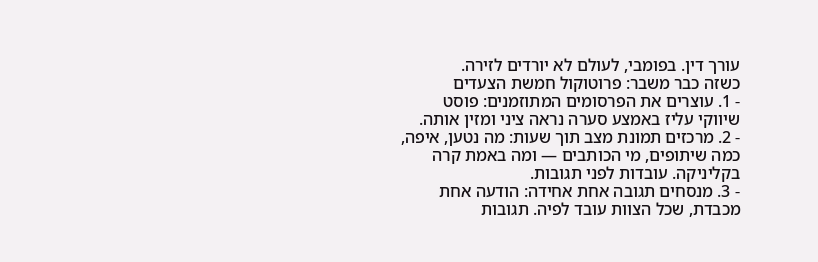עורך דין. בפומבי, לעולם לא יורדים לזירה.
כשזה כבר משבר: פרוטוקול חמשת הצעדים
- 1. עוצרים את הפרסומים המתוזמנים: פוסט שיווקי עליז באמצע סערה נראה ציני ומזין אותה.
- 2. מרכזים תמונת מצב תוך שעות: מה נטען, איפה, כמה שיתופים, מי הכותבים — ומה באמת קרה בקליניקה. עובדות לפני תגובות.
- 3. מנסחים תגובה אחת אחידה: הודעה אחת מכבדת, שכל הצוות עובד לפיה. תגובות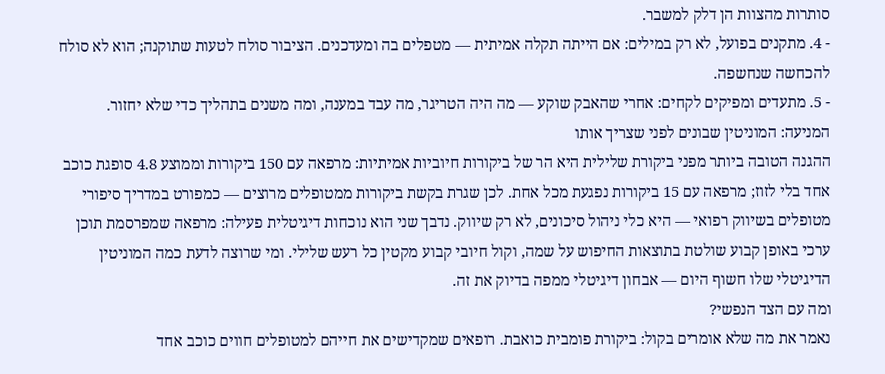סותרות מהצוות הן דלק למשבר.
- 4. מתקנים בפועל, לא רק במילים: אם הייתה תקלה אמיתית — מטפלים בה ומעדכנים. הציבור סולח לטעות שתוקנה; הוא לא סולח להכחשה שנחשפה.
- 5. מתעדים ומפיקים לקחים: אחרי שהאבק שוקע — מה היה הטריגר, מה עבד במענה, ומה משנים בתהליך כדי שלא יחזור.
המניעה: המוניטין שבונים לפני שצריך אותו
ההגנה הטובה ביותר מפני ביקורת שלילית היא הר של ביקורות חיוביות אמיתיות: מרפאה עם 150 ביקורות וממוצע 4.8 סופגת כוכב אחד בלי לזוז; מרפאה עם 15 ביקורות נפגעת מכל אחת. לכן שגרת בקשת ביקורות ממטופלים מרוצים — כמפורט במדריך סיפורי מטופלים בשיווק רפואי — היא כלי ניהול סיכונים, לא רק שיווק. נדבך שני הוא נוכחות דיגיטלית פעילה: מרפאה שמפרסמת תוכן ערכי באופן קבוע שולטת בתוצאות החיפוש על שמה, וקול חיובי קבוע מקטין כל רעש שלילי. ומי שרוצה לדעת כמה המוניטין הדיגיטלי שלו חשוף היום — אבחון דיגיטלי ממפה בדיוק את זה.
ומה עם הצד הנפשי?
נאמר את מה שלא אומרים בקול: ביקורת פומבית כואבת. רופאים שמקדישים את חייהם למטופלים חווים כוכב אחד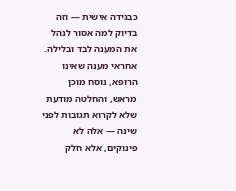כבגידה אישית — וזה בדיוק למה אסור לנהל את המענה לבד ובלילה. אחראי מענה שאינו הרופא, נוסח מוכן מראש, והחלטה מודעת שלא לקרוא תגובות לפני שינה — אלה לא פינוקים, אלא חלק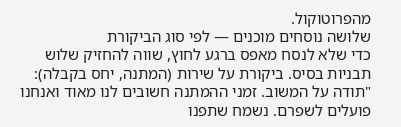מהפרוטוקול.
שלושה נוסחים מוכנים — לפי סוג הביקורת
כדי שלא לנסח מאפס ברגע לחוץ, שווה להחזיק שלוש תבניות בסיס. ביקורת על שירות (המתנה, יחס בקבלה): "תודה על המשוב. זמני ההמתנה חשובים לנו מאוד ואנחנו פועלים לשפרם. נשמח שתפנו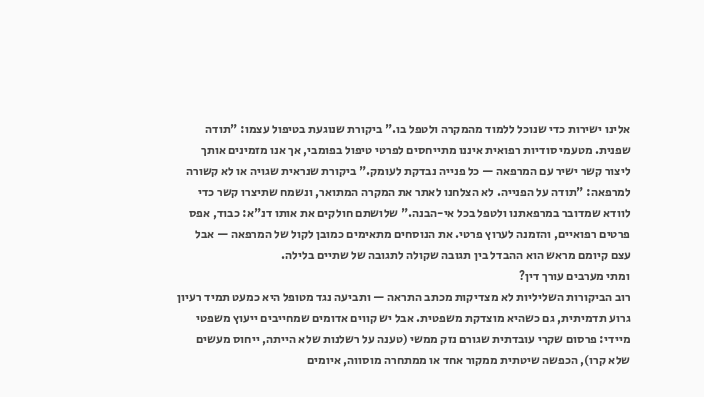אלינו ישירות כדי שנוכל ללמוד מהמקרה ולטפל בו." ביקורת שנוגעת בטיפול עצמו: "תודה שפנית. מטעמי סודיות רפואית איננו מתייחסים לפרטי טיפול בפומבי, אך אנו מזמינים אותך ליצור קשר ישיר עם המרפאה — כל פנייה נבדקת לעומק." ביקורת שנראית שגויה או לא קשורה למרפאה: "תודה על הפנייה. לא הצלחנו לאתר את המקרה המתואר, ונשמח שתיצרו קשר כדי לוודא שמדובר במרפאתנו ולטפל בכל אי-הבנה." שלושתם חולקים את אותו דנ"א: כבוד, אפס פרטים רפואיים, והזמנה לערוץ פרטי. את הנוסחים מתאימים כמובן לקול של המרפאה — אבל עצם קיומם מראש הוא ההבדל בין תגובה שקולה לתגובה של שתיים בלילה.
ומתי מערבים עורך דין?
רוב הביקורות השליליות לא מצדיקות מכתב התראה — ותביעה נגד מטופל היא כמעט תמיד רעיון גרוע תדמיתית, גם כשהיא מוצדקת משפטית. אבל יש קווים אדומים שמחייבים ייעוץ משפטי מיידי: פרסום שקרי עובדתית שגורם נזק ממשי (טענה על רשלנות שלא הייתה, ייחוס מעשים שלא קרו), הכפשה שיטתית ממקור אחד או ממתחרה מוסווה, איומים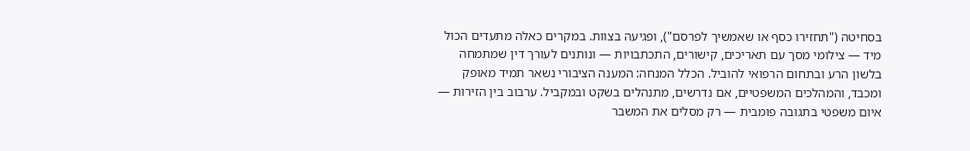בסחיטה ("תחזירו כסף או שאמשיך לפרסם"), ופגיעה בצוות. במקרים כאלה מתעדים הכול מיד — צילומי מסך עם תאריכים, קישורים, התכתבויות — ונותנים לעורך דין שמתמחה בלשון הרע ובתחום הרפואי להוביל. הכלל המנחה: המענה הציבורי נשאר תמיד מאופק ומכבד, והמהלכים המשפטיים, אם נדרשים, מתנהלים בשקט ובמקביל. ערבוב בין הזירות — איום משפטי בתגובה פומבית — רק מסלים את המשבר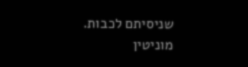שניסיתם לכבות.
מוניטין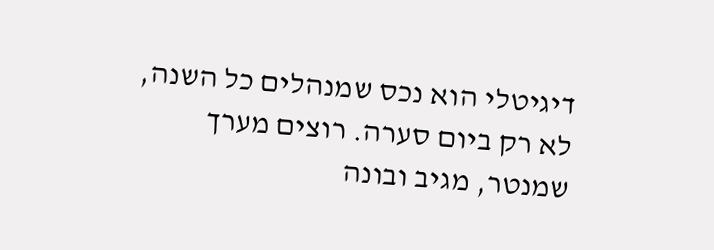דיגיטלי הוא נכס שמנהלים כל השנה, לא רק ביום סערה. רוצים מערך שמנטר, מגיב ובונה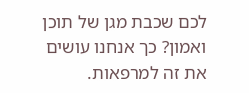לכם שכבת מגן של תוכן ואמון? כך אנחנו עושים את זה למרפאות.